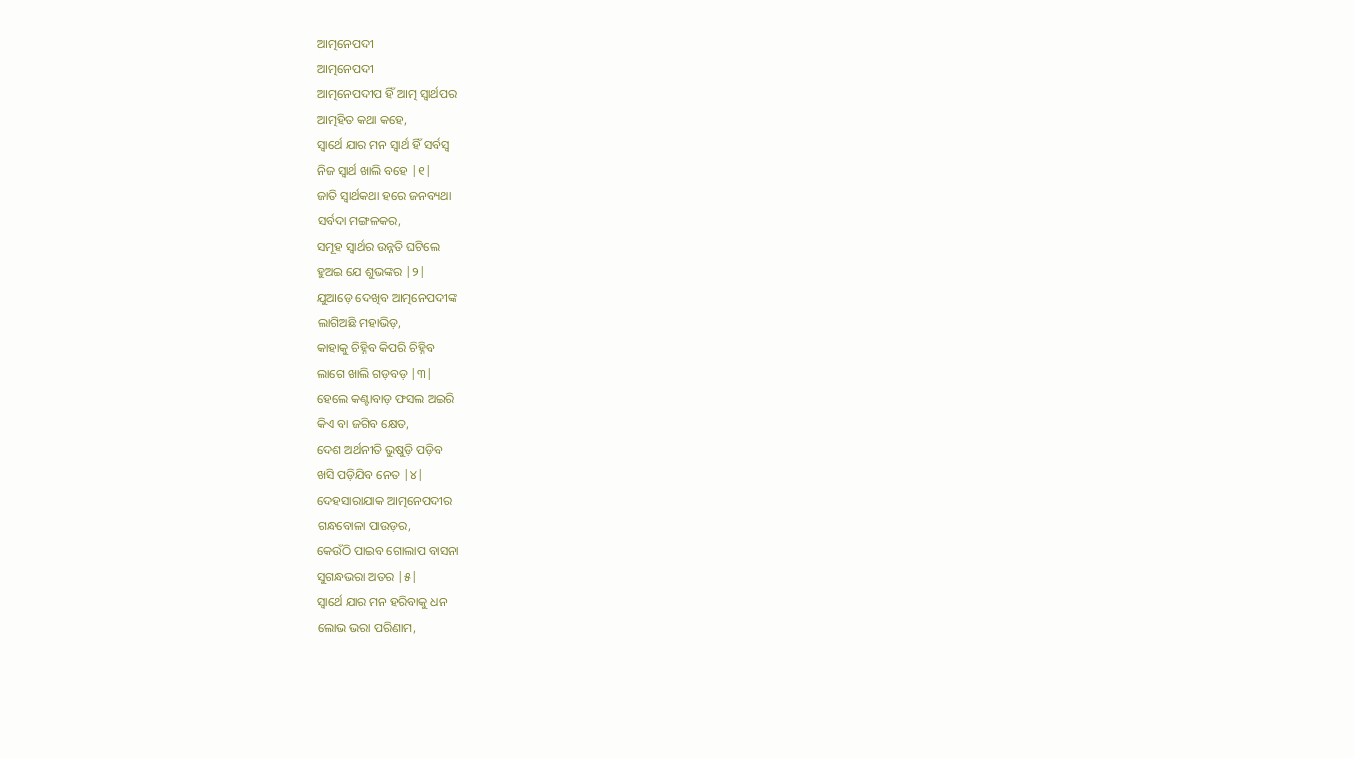ଆତ୍ମନେପଦୀ
ଆତ୍ମନେପଦୀ
ଆତ୍ମନେପଦୀପ ହିଁ ଆତ୍ମ ସ୍ବାର୍ଥପର
ଆତ୍ମହିତ କଥା କହେ,
ସ୍ବାର୍ଥେ ଯାର ମନ ସ୍ବାର୍ଥ ହିଁ ସର୍ବସ୍ବ
ନିଜ ସ୍ବାର୍ଥ ଖାଲି ବହେ |୧|
ଜାତି ସ୍ବାର୍ଥକଥା ହରେ ଜନବ୍ୟଥା
ସର୍ବଦା ମଙ୍ଗଳକର,
ସମୂହ ସ୍ବାର୍ଥର ଉନ୍ନତି ଘଟିଲେ
ହୁଅଇ ଯେ ଶୁଭଙ୍କର |୨|
ଯୁଆଡ଼େ ଦେଖିବ ଆତ୍ମନେପଦୀଙ୍କ
ଲାଗିଅଛି ମହାଭିଡ଼,
କାହାକୁ ଚିହ୍ନିବ କିପରି ଚିହ୍ନିବ
ଲାଗେ ଖାଲି ଗଡ଼ବଡ଼ |୩|
ହେଲେ କଣ୍ଟାବାଡ଼ ଫସଲ ଅଇରି
କିଏ ବା ଜଗିବ କ୍ଷେତ,
ଦେଶ ଅର୍ଥନୀତି ଭୁଷୁଡ଼ି ପଡ଼ିବ
ଖସି ପଡ଼ିଯିବ ନେତ |୪|
ଦେହସାରାଯାକ ଆତ୍ମନେପଦୀର
ଗନ୍ଧବୋଳା ପାଉଡ଼ର,
କେଉଁଠି ପାଇବ ଗୋଲାପ ବାସନା
ସୁଗନ୍ଧଭରା ଅତର |୫|
ସ୍ବାର୍ଥେ ଯାର ମନ ହରିବାକୁ ଧନ
ଲୋଭ ଭରା ପରିଣାମ,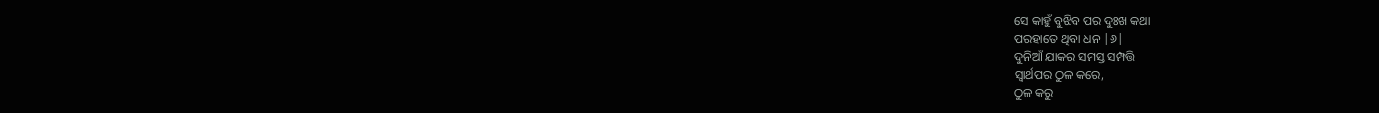ସେ କାହୁଁ ବୁଝିବ ପର ଦୁଃଖ କଥା
ପରହାତେ ଥିବା ଧନ |୬|
ଦୁନିଆଁ ଯାକର ସମସ୍ତ ସମ୍ପତ୍ତି
ସ୍ବାର୍ଥପର ଠୁଳ କରେ,
ଠୁଳ କରୁ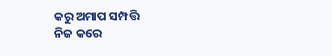କରୁ ଅମାପ ସମ୍ପତ୍ତି
ନିଜ କରେ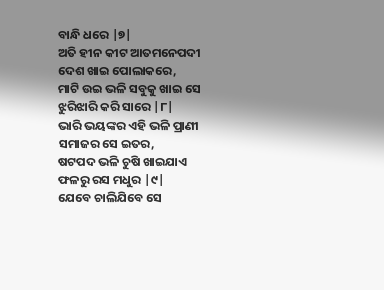ବାନ୍ଧି ଧରେ |୭|
ଅତି ହୀନ କୀଟ ଆତମନେପଦୀ
ଦେଶ ଖାଇ ପୋଲାକରେ,
ମାଟି ଉଇ ଭଳି ସବୁକୁ ଖାଇ ସେ
ଝୁରିଝାରି କରି ସାରେ |୮|
ଭାରି ଭୟଙ୍କର ଏହି ଭଳି ପ୍ରାଣୀ
ସମାଜର ସେ ଇତର,
ଷଟପଦ ଭଳି ଚୁଷି ଖାଇଯାଏ
ଫଳରୁ ରସ ମଧୁର |୯|
ଯେବେ ଚାଲିଯିବେ ସେ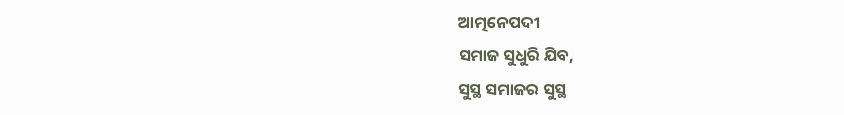ଆତ୍ମନେପଦୀ
ସମାଜ ସୁଧୁରି ଯିବ,
ସୁସ୍ଥ ସମାଜର ସୁସ୍ଥ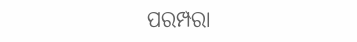ପରମ୍ପରା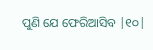ପୁଣି ଯେ ଫେରିଆସିବ |୧୦|